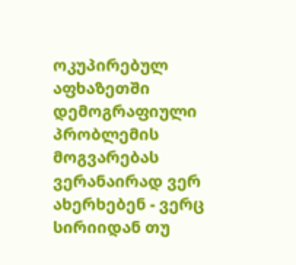ოკუპირებულ აფხაზეთში დემოგრაფიული პრობლემის მოგვარებას ვერანაირად ვერ ახერხებენ - ვერც სირიიდან თუ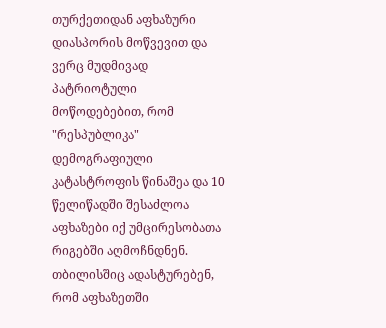თურქეთიდან აფხაზური დიასპორის მოწვევით და ვერც მუდმივად პატრიოტული მოწოდებებით, რომ "რესპუბლიკა" დემოგრაფიული კატასტროფის წინაშეა და 10 წელიწადში შესაძლოა აფხაზები იქ უმცირესობათა რიგებში აღმოჩნდნენ.
თბილისშიც ადასტურებენ, რომ აფხაზეთში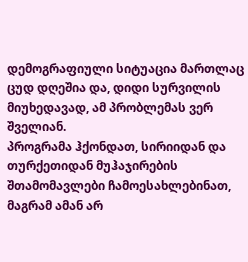დემოგრაფიული სიტუაცია მართლაც ცუდ დღეშია და, დიდი სურვილის მიუხედავად, ამ პრობლემას ვერ შველიან.
პროგრამა ჰქონდათ, სირიიდან და თურქეთიდან მუჰაჯირების შთამომავლები ჩამოესახლებინათ, მაგრამ ამან არ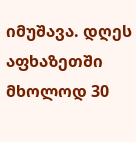იმუშავა. დღეს აფხაზეთში მხოლოდ 30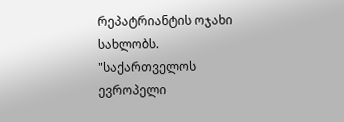რეპატრიანტის ოჯახი სახლობს.
"საქართველოს ევროპელი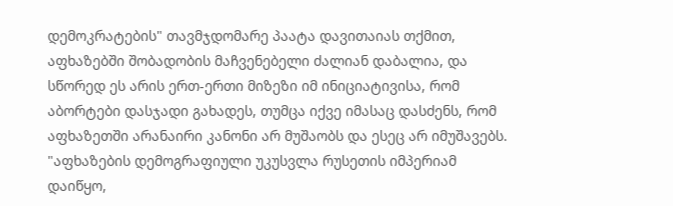დემოკრატების" თავმჯდომარე პაატა დავითაიას თქმით, აფხაზებში შობადობის მაჩვენებელი ძალიან დაბალია, და სწორედ ეს არის ერთ-ერთი მიზეზი იმ ინიციატივისა, რომ აბორტები დასჯადი გახადეს, თუმცა იქვე იმასაც დასძენს, რომ აფხაზეთში არანაირი კანონი არ მუშაობს და ესეც არ იმუშავებს.
"აფხაზების დემოგრაფიული უკუსვლა რუსეთის იმპერიამ დაიწყო,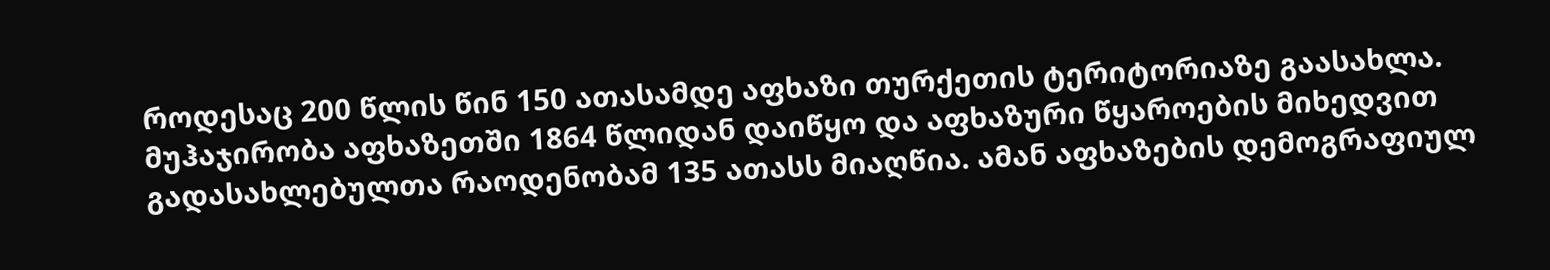როდესაც 200 წლის წინ 150 ათასამდე აფხაზი თურქეთის ტერიტორიაზე გაასახლა. მუჰაჯირობა აფხაზეთში 1864 წლიდან დაიწყო და აფხაზური წყაროების მიხედვით გადასახლებულთა რაოდენობამ 135 ათასს მიაღწია. ამან აფხაზების დემოგრაფიულ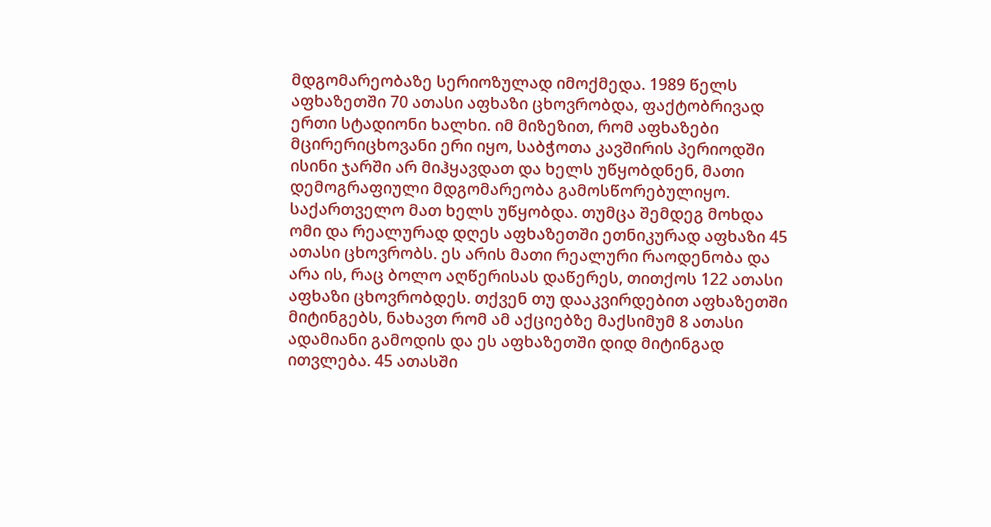მდგომარეობაზე სერიოზულად იმოქმედა. 1989 წელს აფხაზეთში 70 ათასი აფხაზი ცხოვრობდა, ფაქტობრივად ერთი სტადიონი ხალხი. იმ მიზეზით, რომ აფხაზები მცირერიცხოვანი ერი იყო, საბჭოთა კავშირის პერიოდში ისინი ჯარში არ მიჰყავდათ და ხელს უწყობდნენ, მათი დემოგრაფიული მდგომარეობა გამოსწორებულიყო. საქართველო მათ ხელს უწყობდა. თუმცა შემდეგ მოხდა ომი და რეალურად დღეს აფხაზეთში ეთნიკურად აფხაზი 45 ათასი ცხოვრობს. ეს არის მათი რეალური რაოდენობა და არა ის, რაც ბოლო აღწერისას დაწერეს, თითქოს 122 ათასი აფხაზი ცხოვრობდეს. თქვენ თუ დააკვირდებით აფხაზეთში მიტინგებს, ნახავთ რომ ამ აქციებზე მაქსიმუმ 8 ათასი ადამიანი გამოდის და ეს აფხაზეთში დიდ მიტინგად ითვლება. 45 ათასში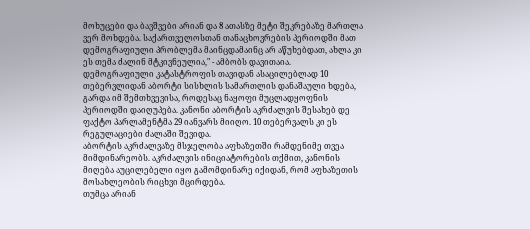მოხუცები და ბავშვები არიან და 8 ათასზე მეტი შეკრებაზე მართლა ვერ მოხდება. საქართველოსთან თანაცხოვრების პერიოდში მათ დემოგრაფიული პრობლემა მაინცდამაინც არ აწუხებდათ, ახლა კი ეს თემა ძალინ მტკივნეულია," - ამბობს დავითაია.
დემოგრაფიული კატასტროფის თავიდან ასაცილებლად 10 თებერვლიდან აბორტი სისხლის სამართლის დანაშაული ხდება, გარდა იმ შემთხვევისა, როდესაც ნაყოფი მუცლადყოფნის პერიოდში დაიღუპება. კანონი აბორტის აკრძალვის შესახებ დე ფაქტო პარლამენტმა 29 იანვარს მიიღო. 10 თებერვალს კი ეს რეგულაციები ძალაში შევიდა.
აბორტის აკრძალვაზე მსჯელობა აფხაზეთში რამდენიმე თვეა მიმდინარეობს. აკრძალვის ინიციატორების თქმით, კანონის მიღება აუცილებელი იყო გამომდინარე იქიდან, რომ აფხაზეთის მოსახლეობის რიცხვი მცირდება.
თუმცა არიან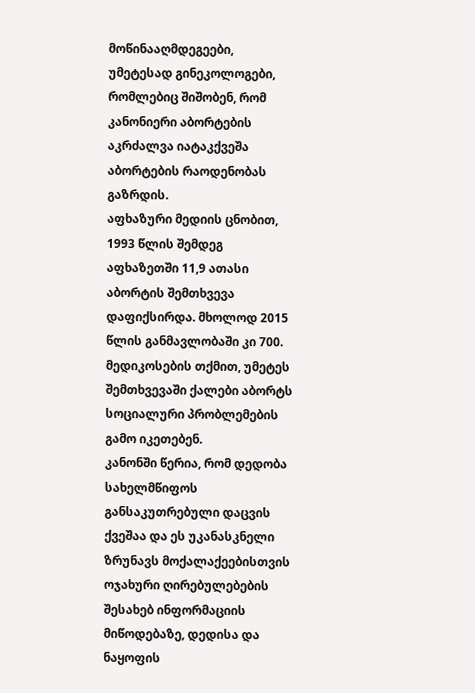მოწინააღმდეგეები, უმეტესად გინეკოლოგები, რომლებიც შიშობენ, რომ კანონიერი აბორტების აკრძალვა იატაკქვეშა აბორტების რაოდენობას გაზრდის.
აფხაზური მედიის ცნობით, 1993 წლის შემდეგ აფხაზეთში 11,9 ათასი აბორტის შემთხვევა დაფიქსირდა. მხოლოდ 2015 წლის განმავლობაში კი 700. მედიკოსების თქმით, უმეტეს შემთხვევაში ქალები აბორტს სოციალური პრობლემების გამო იკეთებენ.
კანონში წერია, რომ დედობა სახელმწიფოს განსაკუთრებული დაცვის ქვეშაა და ეს უკანასკნელი ზრუნავს მოქალაქეებისთვის ოჯახური ღირებულებების შესახებ ინფორმაციის მიწოდებაზე, დედისა და ნაყოფის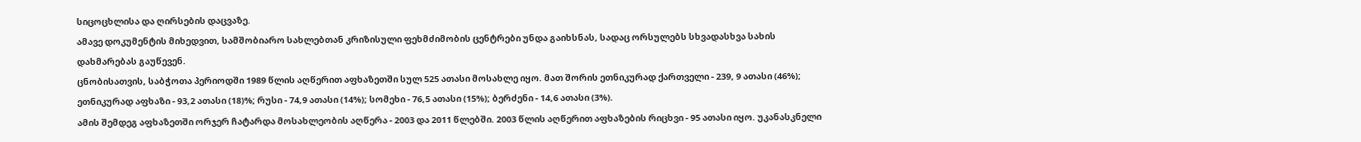სიცოცხლისა და ღირსების დაცვაზე.
ამავე დოკუმენტის მიხედვით, სამშობიარო სახლებთან კრიზისული ფეხმძიმობის ცენტრები უნდა გაიხსნას, სადაც ორსულებს სხვადასხვა სახის დახმარებას გაუწევენ.
ცნობისათვის, საბჭოთა პერიოდში 1989 წლის აღწერით აფხაზეთში სულ 525 ათასი მოსახლე იყო. მათ შორის ეთნიკურად ქართველი - 239, 9 ათასი (46%); ეთნიკურად აფხაზი - 93,2 ათასი (18)%; რუსი - 74,9 ათასი (14%); სომეხი - 76,5 ათასი (15%); ბერძენი - 14,6 ათასი (3%).
ამის შემდეგ აფხაზეთში ორჯერ ჩატარდა მოსახლეობის აღწერა - 2003 და 2011 წლებში. 2003 წლის აღწერით აფხაზების რიცხვი - 95 ათასი იყო. უკანასკნელი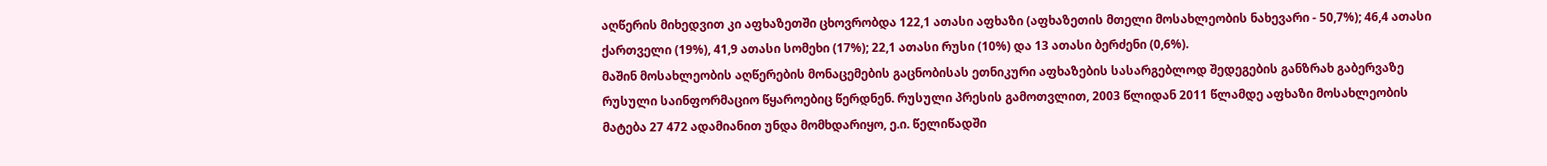აღწერის მიხედვით კი აფხაზეთში ცხოვრობდა 122,1 ათასი აფხაზი (აფხაზეთის მთელი მოსახლეობის ნახევარი - 50,7%); 46,4 ათასი ქართველი (19%), 41,9 ათასი სომეხი (17%); 22,1 ათასი რუსი (10%) და 13 ათასი ბერძენი (0,6%).
მაშინ მოსახლეობის აღწერების მონაცემების გაცნობისას ეთნიკური აფხაზების სასარგებლოდ შედეგების განზრახ გაბერვაზე რუსული საინფორმაციო წყაროებიც წერდნენ. რუსული პრესის გამოთვლით, 2003 წლიდან 2011 წლამდე აფხაზი მოსახლეობის მატება 27 472 ადამიანით უნდა მომხდარიყო, ე.ი. წელიწადში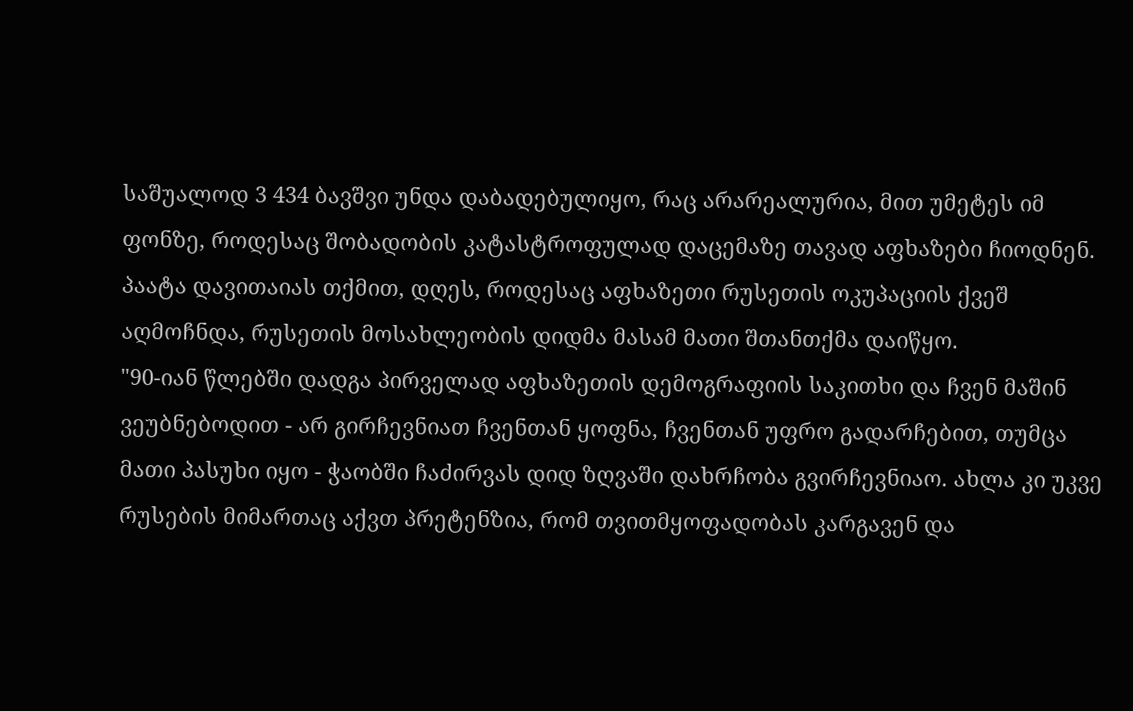საშუალოდ 3 434 ბავშვი უნდა დაბადებულიყო, რაც არარეალურია, მით უმეტეს იმ ფონზე, როდესაც შობადობის კატასტროფულად დაცემაზე თავად აფხაზები ჩიოდნენ.
პაატა დავითაიას თქმით, დღეს, როდესაც აფხაზეთი რუსეთის ოკუპაციის ქვეშ აღმოჩნდა, რუსეთის მოსახლეობის დიდმა მასამ მათი შთანთქმა დაიწყო.
"90-იან წლებში დადგა პირველად აფხაზეთის დემოგრაფიის საკითხი და ჩვენ მაშინ ვეუბნებოდით - არ გირჩევნიათ ჩვენთან ყოფნა, ჩვენთან უფრო გადარჩებით, თუმცა მათი პასუხი იყო - ჭაობში ჩაძირვას დიდ ზღვაში დახრჩობა გვირჩევნიაო. ახლა კი უკვე რუსების მიმართაც აქვთ პრეტენზია, რომ თვითმყოფადობას კარგავენ და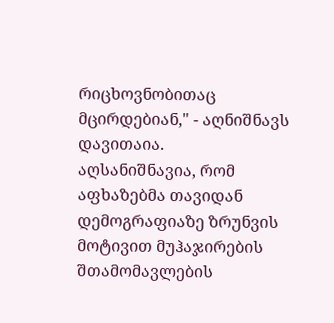რიცხოვნობითაც მცირდებიან," - აღნიშნავს დავითაია.
აღსანიშნავია, რომ აფხაზებმა თავიდან დემოგრაფიაზე ზრუნვის მოტივით მუჰაჯირების შთამომავლების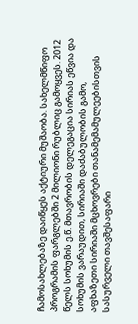ჩამოსახლებაზე დაიწყეს აქტიური მუშაობა. სახელმწიფო პროგრამის ფარგლებში 2 მილიონი რუბლიც გამოყვეს. 2012 წელს სოხუმის ე.წ. მთავრობის დელეგაცია სირიას ეწვია და სოხუმის ვარაუდით, სირიაში დაძაბულობის გამო, აფხაზეთი სირიაში მცხოვრები თანამემამულეებისთვის სასურველი თავშესაფარი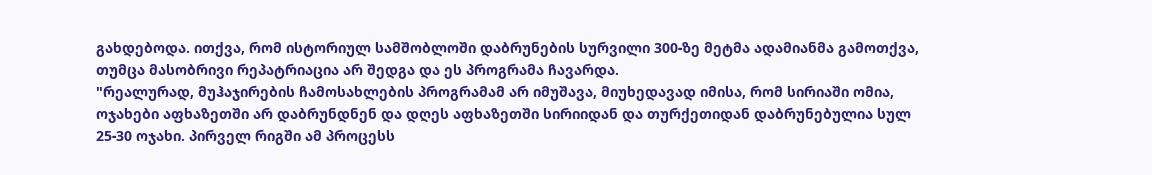გახდებოდა. ითქვა, რომ ისტორიულ სამშობლოში დაბრუნების სურვილი 300-ზე მეტმა ადამიანმა გამოთქვა, თუმცა მასობრივი რეპატრიაცია არ შედგა და ეს პროგრამა ჩავარდა.
"რეალურად, მუჰაჯირების ჩამოსახლების პროგრამამ არ იმუშავა, მიუხედავად იმისა, რომ სირიაში ომია, ოჯახები აფხაზეთში არ დაბრუნდნენ და დღეს აფხაზეთში სირიიდან და თურქეთიდან დაბრუნებულია სულ 25-30 ოჯახი. პირველ რიგში ამ პროცესს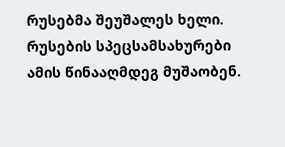რუსებმა შეუშალეს ხელი. რუსების სპეცსამსახურები ამის წინააღმდეგ მუშაობენ.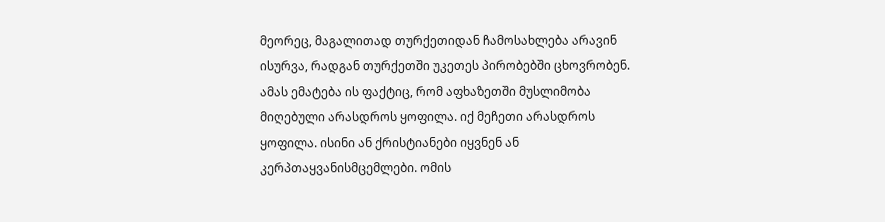მეორეც, მაგალითად თურქეთიდან ჩამოსახლება არავინ ისურვა, რადგან თურქეთში უკეთეს პირობებში ცხოვრობენ. ამას ემატება ის ფაქტიც, რომ აფხაზეთში მუსლიმობა მიღებული არასდროს ყოფილა. იქ მეჩეთი არასდროს ყოფილა. ისინი ან ქრისტიანები იყვნენ ან კერპთაყვანისმცემლები. ომის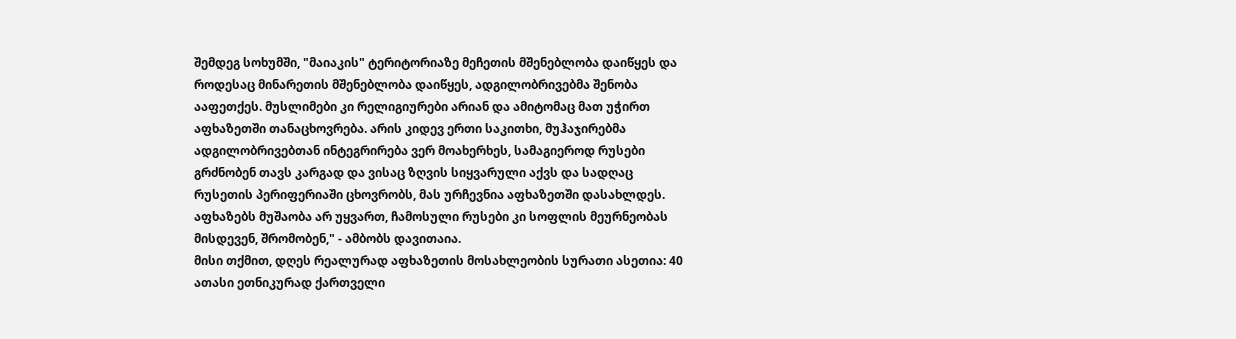შემდეგ სოხუმში, "მაიაკის" ტერიტორიაზე მეჩეთის მშენებლობა დაიწყეს და როდესაც მინარეთის მშენებლობა დაიწყეს, ადგილობრივებმა შენობა ააფეთქეს. მუსლიმები კი რელიგიურები არიან და ამიტომაც მათ უჭირთ აფხაზეთში თანაცხოვრება. არის კიდევ ერთი საკითხი, მუჰაჯირებმა ადგილობრივებთან ინტეგრირება ვერ მოახერხეს, სამაგიეროდ რუსები გრძნობენ თავს კარგად და ვისაც ზღვის სიყვარული აქვს და სადღაც რუსეთის პერიფერიაში ცხოვრობს, მას ურჩევნია აფხაზეთში დასახლდეს. აფხაზებს მუშაობა არ უყვართ, ჩამოსული რუსები კი სოფლის მეურნეობას მისდევენ, შრომობენ," - ამბობს დავითაია.
მისი თქმით, დღეს რეალურად აფხაზეთის მოსახლეობის სურათი ასეთია: 40 ათასი ეთნიკურად ქართველი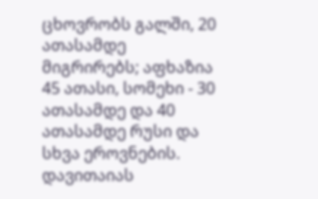ცხოვრობს გალში, 20 ათასამდე მიგრირებს; აფხაზია 45 ათასი, სომეხი - 30 ათასამდე და 40 ათასამდე რუსი და სხვა ეროვნების.
დავითაიას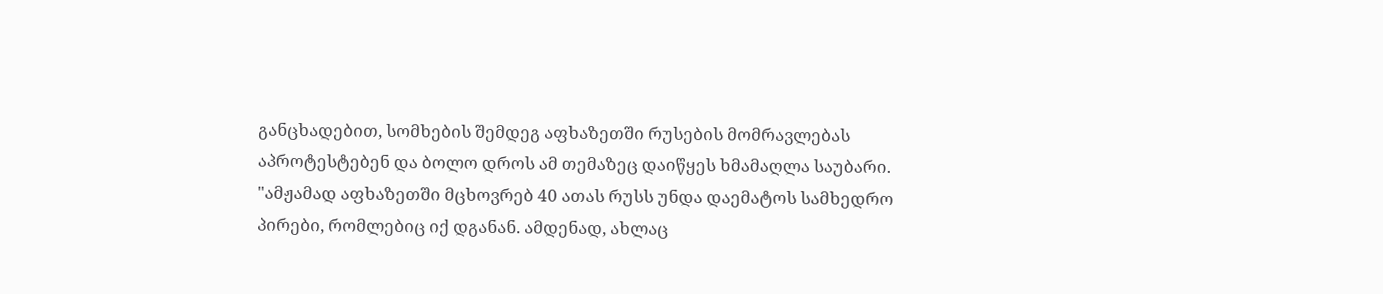განცხადებით, სომხების შემდეგ აფხაზეთში რუსების მომრავლებას აპროტესტებენ და ბოლო დროს ამ თემაზეც დაიწყეს ხმამაღლა საუბარი.
"ამჟამად აფხაზეთში მცხოვრებ 40 ათას რუსს უნდა დაემატოს სამხედრო პირები, რომლებიც იქ დგანან. ამდენად, ახლაც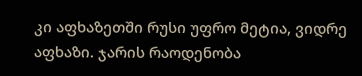კი აფხაზეთში რუსი უფრო მეტია, ვიდრე აფხაზი. ჯარის რაოდენობა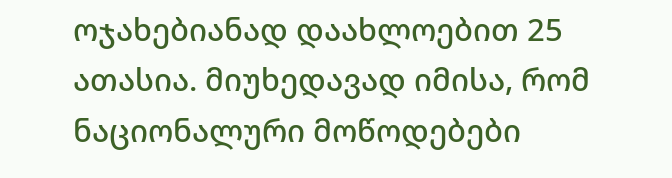ოჯახებიანად დაახლოებით 25 ათასია. მიუხედავად იმისა, რომ ნაციონალური მოწოდებები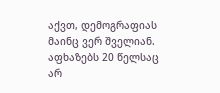აქვთ, დემოგრაფიას მაინც ვერ შველიან. აფხაზებს 20 წელსაც არ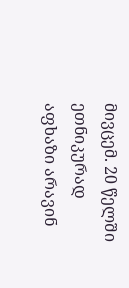მივცემ. 20 წელში ეთნიკურად აფხაზი არავინ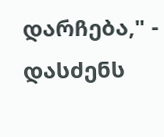დარჩება," - დასძენს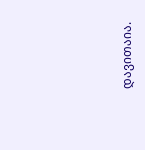დავითაია.